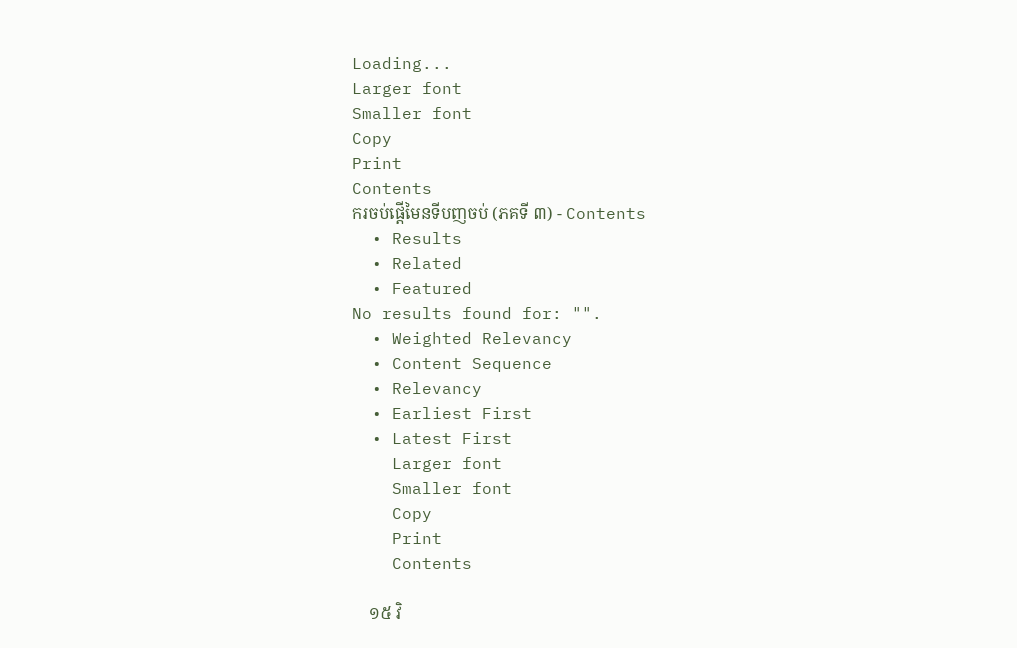Loading...
Larger font
Smaller font
Copy
Print
Contents
ករចប់ផ្តើមៃនទីបញចប់ (ភគទី ៣) - Contents
  • Results
  • Related
  • Featured
No results found for: "".
  • Weighted Relevancy
  • Content Sequence
  • Relevancy
  • Earliest First
  • Latest First
    Larger font
    Smaller font
    Copy
    Print
    Contents

    ១៥ វិ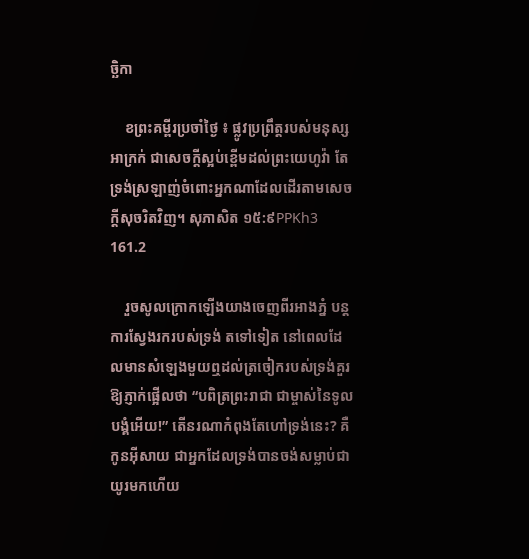ច្ឆិកា

    ខព្រះគម្ពីរប្រចាំថ្ងៃ ៖ ផ្លូវប្រព្រឹត្តរបស់មនុស្សអាក្រក់ ជាសេចក្តីស្អប់ខ្ពើមដល់ព្រះយេហូវ៉ា តែទ្រង់ស្រឡាញ់ចំពោះអ្នកណាដែលដើរតាមសេចក្តីសុចរិតវិញ។ សុភាសិត ១៥:៩PPKh3 161.2

    រួចសូលក្រោកឡើងយាងចេញពីរអាងភ្នំ បន្តការស្វែងរករបស់ទ្រង់ តទៅទៀត នៅពេលដែលមានសំឡេងមួយឮដល់ត្រចៀករបស់ទ្រង់គួរឱ្យភ្ញាក់ផ្អើលថា “បពិត្រព្រះរាជា ជាម្ចាស់នៃទូលបង្គំអើយ!” តើនរណាកំពុងតែហៅទ្រង់នេះ? គឺកូនអ៊ីសាយ ជាអ្នកដែលទ្រង់បានចង់សម្លាប់ជាយូរមកហើយ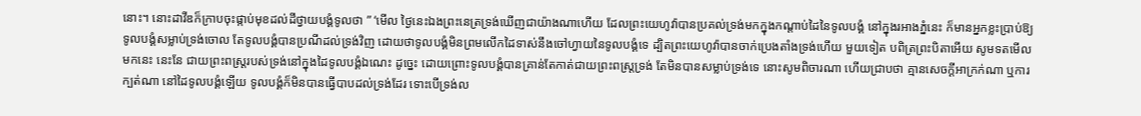នោះ។ នោះដាវីឌក៏ក្រាបចុះផ្កាប់មុខដល់ដីថ្វាយបង្គំទូលថា ” ‘មើល ថ្ងៃនេះឯងព្រះនេត្រទ្រង់ឃើញជាយ៉ាងណាហើយ ដែលព្រះយេហូវ៉ាបានប្រគល់ទ្រង់មកក្នុងកណ្តាប់ដៃនៃទូលបង្គំ នៅក្នុងរអាងភ្នំនេះ ក៏មានអ្នកខ្លះប្រាប់ឱ្យទូលបង្គំសម្លាប់ទ្រង់ចោល តែទូលបង្គំបានប្រណីដល់ទ្រង់វិញ ដោយថាទូលបង្គំមិនព្រមលើកដៃទាស់នឹងចៅហ្វាយនៃទូលបង្គំទេ ដ្បិតព្រះយេហូវ៉ាបានចាក់ប្រេងតាំងទ្រង់ហើយ មួយទៀត បពិត្រព្រះបិតាអើយ សូមទតមើលមកនេះ នេះនែ ជាយព្រះពស្ត្ររបស់ទ្រង់នៅក្នុងដៃទូលបង្គំឯណេះ ដូច្នេះ ដោយព្រោះទូលបង្គំបានគ្រាន់តែកាត់ជាយព្រះពស្ត្រទ្រង់ តែមិនបានសម្លាប់ទ្រង់ទេ នោះសូមពិចារណា ហើយជ្រាបថា គ្មានសេចក្តីអាក្រក់ណា ឬការក្បត់ណា នៅដៃទូលបង្គំឡើយ ទូលបង្គំក៏មិនបានធ្វើបាបដល់ទ្រង់ដែរ ទោះបើទ្រង់ល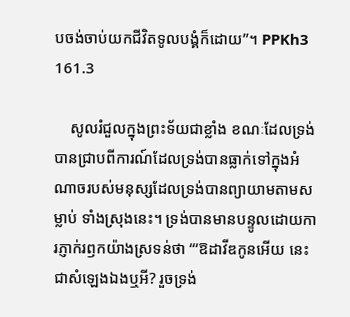បចង់ចាប់យកជីវិតទូលបង្គំក៏ដោយ”។ PPKh3 161.3

    សូលរំជួលក្នុងព្រះទ័យជាខ្លាំង ខណៈដែលទ្រង់បានជ្រាបពីការណ៍ដែលទ្រង់បានធ្លាក់ទៅក្នុងអំណាចរបស់មនុស្សដែលទ្រង់បានព្យាយាមតាមសម្លាប់ ទាំងស្រុងនេះ។ ទ្រង់បានមានបន្ទូលដោយការភ្ញាក់រឭកយ៉ាងស្រទន់ថា “‘ឱដាវីឌកូនអើយ នេះជាសំឡេងឯងឬអី? រួចទ្រង់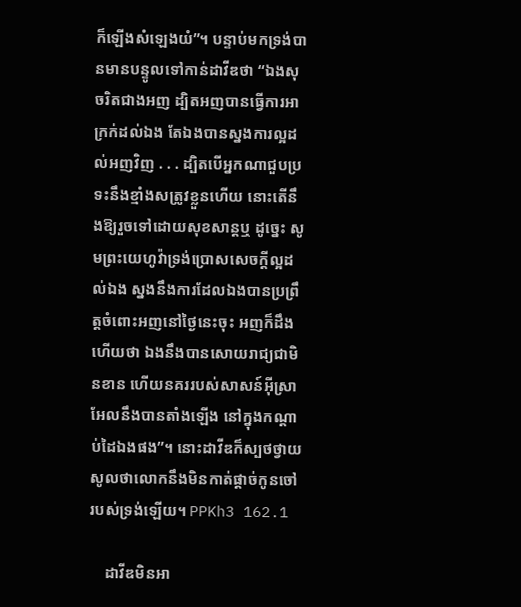ក៏ឡើងសំឡេងយំ”។ បន្ទាប់មកទ្រង់បានមានបន្ទូលទៅកាន់ដាវីឌថា “ឯងសុចរិតជាងអញ ដ្បិតអញបានធ្វើការអាក្រក់ដល់ឯង តែឯងបានស្នងការល្អដល់អញវិញ . . . ដ្បិតបើអ្នកណាជួបប្រទះនឹងខ្មាំងសត្រូវខ្លួនហើយ នោះតើនឹងឱ្យរួចទៅដោយសុខសាន្តឬ ដូច្នេះ សូមព្រះយេហូវ៉ាទ្រង់ប្រោសសេចក្តីល្អដល់ឯង ស្នងនឹងការដែលឯងបានប្រព្រឹត្តចំពោះអញនៅថ្ងៃនេះចុះ អញក៏ដឹងហើយថា ឯងនឹងបានសោយរាជ្យជាមិនខាន ហើយនគររបស់សាសន៍អ៊ីស្រាអែលនឹងបានតាំងឡើង នៅក្នុងកណ្តាប់ដៃឯងផង”។ នោះដាវីឌក៏ស្បថថ្វាយសូលថាលោកនឹងមិនកាត់ផ្តាច់កូនចៅរបស់ទ្រង់ឡើយ។ PPKh3 162.1

    ដាវីឌមិនអា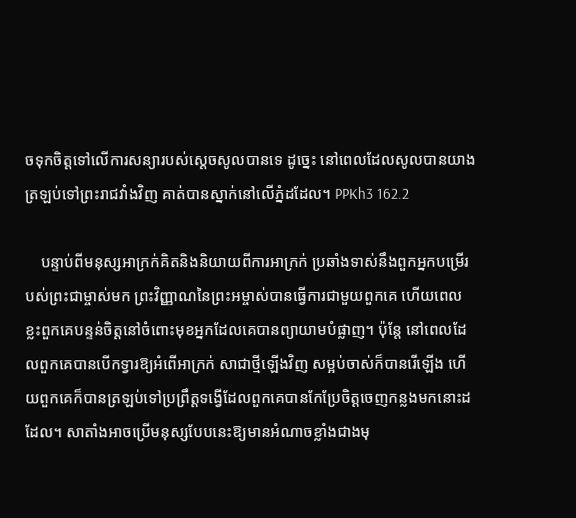ចទុកចិត្តទៅលើការសន្យារបស់ស្ដេចសូលបានទេ ដូច្នេះ នៅពេលដែលសូលបានយាងត្រឡប់ទៅព្រះរាជវាំងវិញ គាត់បានស្នាក់នៅលើភ្នំដដែល។ PPKh3 162.2

    បន្ទាប់ពីមនុស្សអាក្រក់គិតនិងនិយាយពីការអាក្រក់ ប្រឆាំងទាស់នឹងពួកអ្នកបម្រើរបស់ព្រះជាម្ចាស់មក ព្រះវិញ្ញាណនៃព្រះអម្ចាស់បានធ្វើការជាមួយពួកគេ ហើយពេលខ្លះពួកគេបន្ទន់ចិត្តនៅចំពោះមុខអ្នកដែលគេបានព្យាយាមបំផ្លាញ។ ប៉ុន្តែ នៅពេលដែលពួកគេបានបើកទ្វារឱ្យអំពើអាក្រក់ សាជាថ្មីឡើងវិញ សម្អប់ចាស់ក៏បានរើឡើង ហើយពួកគេក៏បានត្រឡប់ទៅប្រព្រឹត្តទង្វើដែលពួកគេបានកែប្រែចិត្ដចេញកន្លងមកនោះដដែល។ សាតាំងអាចប្រើមនុស្សបែបនេះឱ្យមានអំណាចខ្លាំងជាងមុ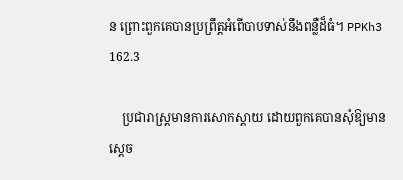ន ព្រោះពួកគេបានប្រព្រឹត្តអំពើបាបទាស់នឹងពន្លឺដ៏ធំ។ PPKh3 162.3

    ប្រជារាស្រ្តមានការសោកស្តាយ ដោយពួកគេបានសុំឱ្យមានស្តេច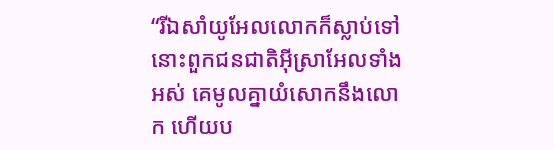“រីឯសាំយូអែលលោកក៏ស្លាប់ទៅ នោះពួកជនជាតិអ៊ីស្រាអែលទាំងអស់ គេមូលគ្នាយំសោកនឹងលោក ហើយប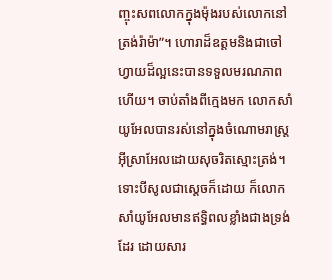ញ្ចុះសពលោកក្នុងម៉ុងរបស់លោកនៅត្រង់រ៉ាម៉ា”។ ហោរាដ៏ឧត្តមនិងជាចៅហ្វាយដ៏ល្អនេះបានទទួលមរណភាពហើយ។ ចាប់តាំងពីក្មេងមក លោកសាំយូអែលបានរស់នៅក្នុងចំណោមរាស្រ្តអ៊ីស្រាអែលដោយសុចរិតស្មោះត្រង់។ ទោះបីសូលជាស្តេចក៏ដោយ ក៏លោកសាំយូអែលមានឥទ្ធិពលខ្លាំងជាងទ្រង់ដែរ ដោយសារ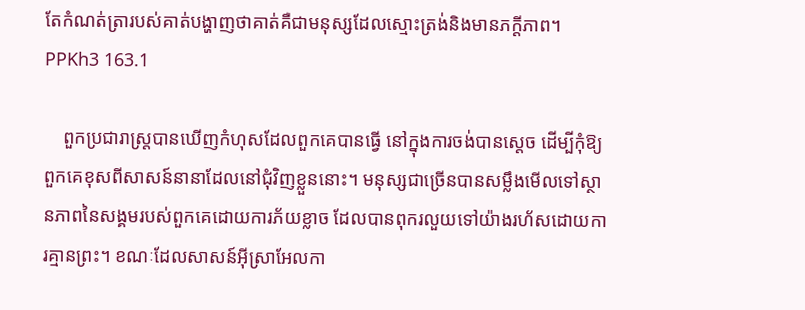តែកំណត់ត្រារបស់គាត់បង្ហាញថាគាត់គឺជាមនុស្សដែលស្មោះត្រង់និងមានភក្ដីភាព។ PPKh3 163.1

    ពួកប្រជារាស្រ្តបានឃើញកំហុសដែលពួកគេបានធ្វើ នៅក្នុងការចង់បានស្ដេច ដើម្បីកុំឱ្យពួកគេខុសពីសាសន៍នានាដែលនៅជុំវិញខ្លួននោះ។ មនុស្សជាច្រើនបានសម្លឹងមើលទៅស្ថានភាពនៃសង្គមរបស់ពួកគេដោយការភ័យខ្លាច ដែលបានពុករលួយទៅយ៉ាងរហ័សដោយការគ្មានព្រះ។ ខណៈដែលសាសន៍អ៊ីស្រាអែលកា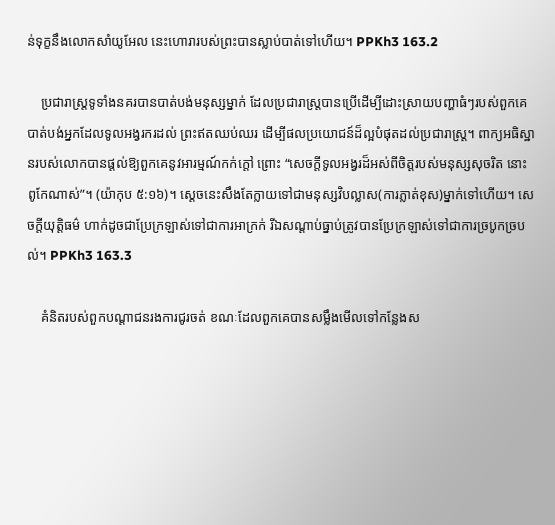ន់ទុក្ខនឹងលោកសាំយូអែល នេះហោរារបស់ព្រះបានស្លាប់បាត់ទៅហើយ។ PPKh3 163.2

    ប្រជារាស្រ្តទូទាំងនគរបានបាត់បង់មនុស្សម្នាក់ ដែលប្រជារាស្រ្តបានប្រើដើម្បីដោះស្រាយបញ្ហាធំៗរបស់ពួកគេ បាត់បង់អ្នកដែលទូលអង្វរករដល់ ព្រះឥតឈប់ឈរ ដើម្បីផលប្រយោជន៍ដ៏ល្អបំផុតដល់ប្រជារាស្រ្ត។ ពាក្យអធិស្ឋានរបស់លោកបានផ្តល់ឱ្យពួកគេនូវអារម្មណ៍កក់ក្តៅ ព្រោះ “សេចក្តីទូលអង្វរដ៏អស់ពីចិត្តរបស់មនុស្សសុចរិត នោះពូកែណាស់”។ (យ៉ាកុប ៥:១៦)។ ស្តេចនេះសឹងតែក្លាយទៅជាមនុស្សវិបល្លាស(ការភ្លាត់ខុស)ម្នាក់ទៅហើយ។ សេចក្តីយុត្តិធម៌ ហាក់ដូចជាប្រែក្រឡាស់ទៅជាការអាក្រក់ រីឯសណ្តាប់ធ្នាប់ត្រូវបានប្រែក្រឡាស់ទៅជាការច្របូកច្របល់។ PPKh3 163.3

    គំនិតរបស់ពួកបណ្តាជនរងការជូរចត់ ខណៈដែលពួកគេបានសម្លឹងមើលទៅកន្លែងស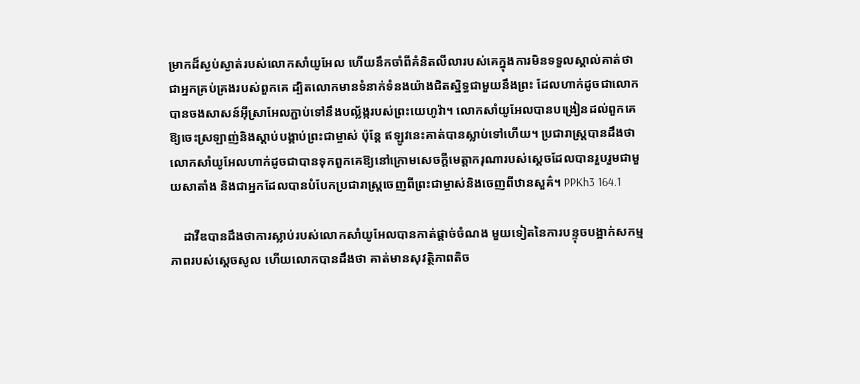ម្រាកដ៏ស្ងប់ស្ងាត់របស់លោកសាំយូអែល ហើយនឹកចាំពីគំនិតលីលារបស់គេក្នុងការមិនទទួលស្គាល់គាត់ថា ជាអ្នកគ្រប់គ្រងរបស់ពួកគេ ដ្បិតលោកមានទំនាក់ទំនងយ៉ាងជិតស្និទ្ធជាមួយនឹងព្រះ ដែលហាក់ដូចជាលោកបានចងសាសន៍អ៊ីស្រាអែលភ្ជាប់ទៅនឹងបល្ល័ង្ករបស់ព្រះយេហូវ៉ា។ លោកសាំយូអែលបានបង្រៀនដល់ពួកគេឱ្យចេះស្រឡាញ់និងស្ដាប់បង្គាប់ព្រះជាម្ចាស់ ប៉ុន្តែ ឥឡូវនេះគាត់បានស្លាប់ទៅហើយ។ ប្រជារាស្រ្តបានដឹងថា លោកសាំយូអែលហាក់ដូចជាបានទុកពួកគេឱ្យនៅក្រោមសេចក្តីមេត្តាករុណារបស់ស្តេចដែលបានរួបរួមជាមួយសាតាំង និងជាអ្នកដែលបានបំបែកប្រជារាស្រ្តចេញពីព្រះជាម្ចាស់និងចេញពីឋានសួគ៌។ PPKh3 164.1

    ដាវីឌបានដឹងថាការស្លាប់របស់លោកសាំយូអែលបានកាត់ផ្តាច់ចំណង មួយទៀតនៃការបន្ទុចបង្អាក់សកម្មភាពរបស់ស្តេចសូល ហើយលោកបានដឹងថា គាត់មានសុវត្ថិភាពតិច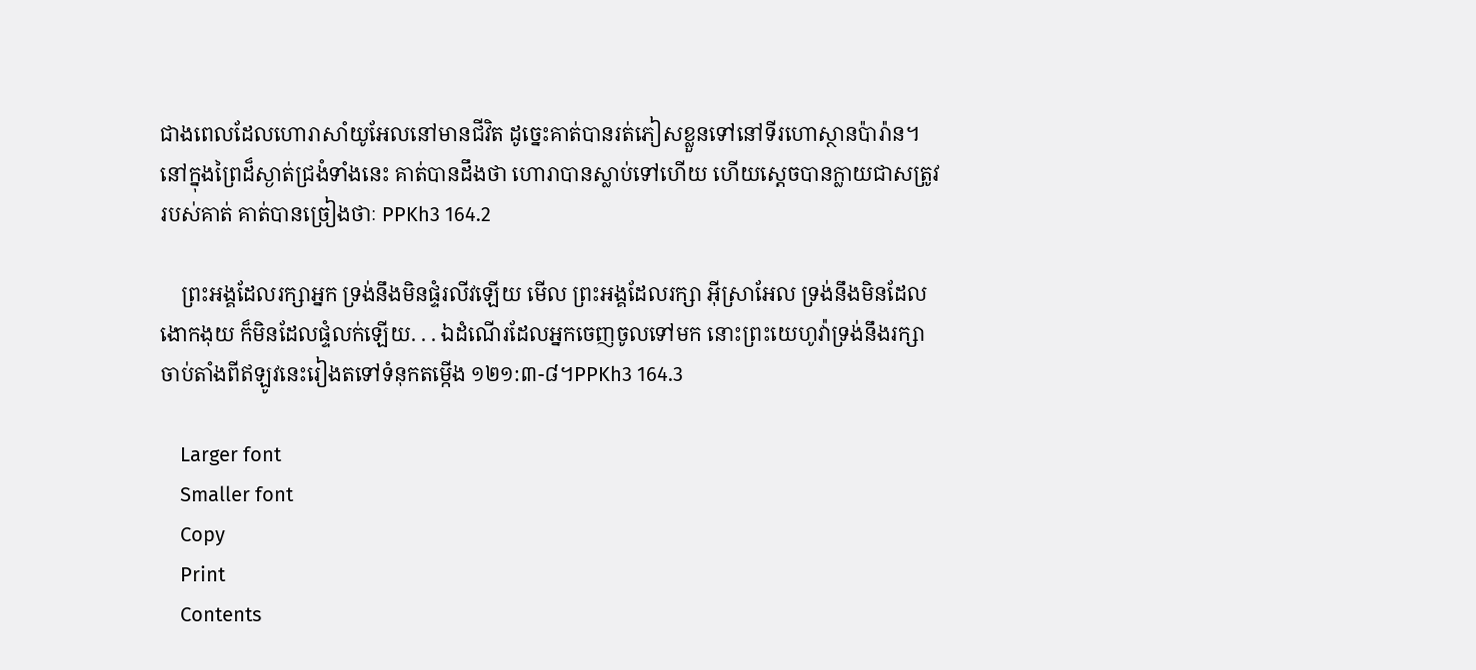ជាងពេលដែលហោរាសាំយូអែលនៅមានជីវិត ដូច្នេះគាត់បានរត់ភៀសខ្លួនទៅនៅទីរហោស្ថានប៉ារ៉ាន។ នៅក្នុងព្រៃដ៏ស្ងាត់ជ្រងំទាំងនេះ គាត់បានដឹងថា ហោរាបានស្លាប់ទៅហើយ ហើយស្ដេចបានក្លាយជាសត្រូវរបស់គាត់ គាត់បានច្រៀងថាៈ PPKh3 164.2

    ព្រះអង្គដែលរក្សាអ្នក ទ្រង់នឹងមិនផ្ទំរលីវឡើយ មើល ព្រះអង្គដែលរក្សា អ៊ីស្រាអែល ទ្រង់នឹងមិនដែលងោកងុយ ក៏មិនដែលផ្ទំលក់ឡើយ. . . ឯដំណើរដែលអ្នកចេញចូលទៅមក នោះព្រះយេហូវ៉ាទ្រង់នឹងរក្សា ចាប់តាំងពីឥឡូវនេះរៀងតទៅទំនុកតម្កើង ១២១:៣-៨។PPKh3 164.3

    Larger font
    Smaller font
    Copy
    Print
    Contents